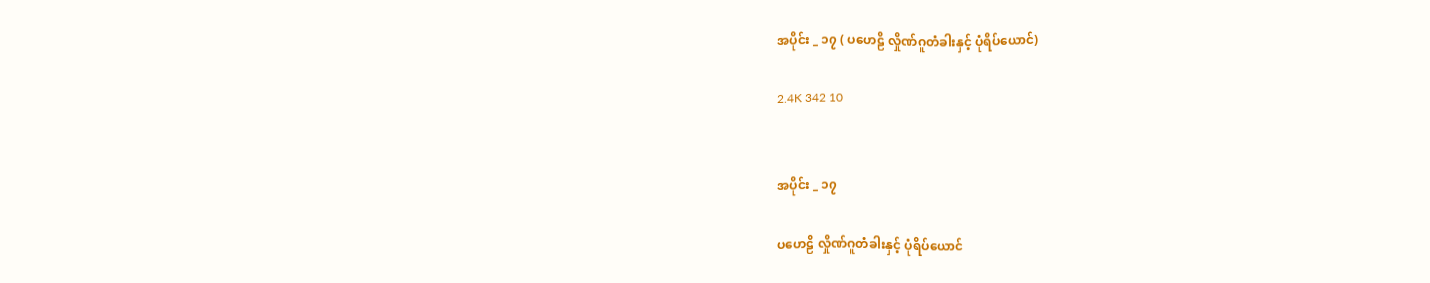အပိုင်း _ ၁၇ ( ပဟေဠိ လှိုဏ်ဂူတံခါးနှင့် ပုံရိပ်ယောင်)

2.4K 342 10


အပိုင်း _ ၁၇

ပဟေဠိ လှိုဏ်ဂူတံခါးနှင့် ပုံရိပ်ယောင်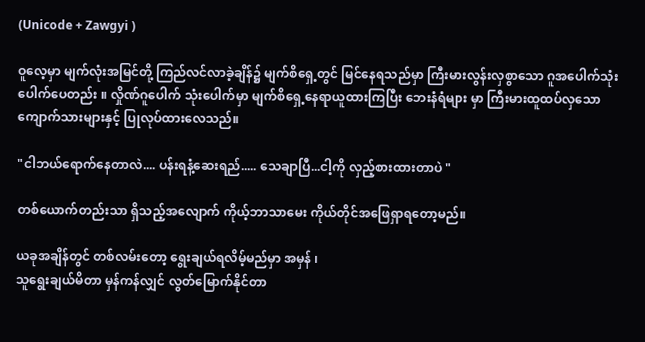(Unicode + Zawgyi )

ဝူလေ့မှာ မျက်လုံးအမြင်တို့ ကြည်လင်လာခဲ့ချိန်၌ မျက်စိရှေ့တွင် မြင်နေရသည်မှာ ကြီးမားလွန်းလှစွာသော ဂူအပေါက်သုံးပေါက်ပေတည်း ။ လှိုဏ်ဂူပေါက် သုံးပေါက်မှာ မျက်စိရှေ့နေရာယူထားကြပြီး ဘေးနံရံများ မှာ ကြီးမားထူထပ်လှသော ကျောက်သားများနှင့် ပြုလုပ်ထားလေသည်။

"ငါဘယ်ရောက်နေတာလဲ.... ပန်းရနံ့ဆေးရည်..... သေချာပြီ...ငါ့ကို လှည့်စားထားတာပဲ "

တစ်ယောက်တည်းသာ ရှိသည့်အလျောက် ကိုယ့်ဘာသာမေး ကိုယ်တိုင်အဖြေရှာရတော့မည်။

ယခုအချိန်တွင် တစ်လမ်းတော့ ရွေးချယ်ရလိမ့်မည်မှာ အမှန် ၊
သူရွေးချယ်မိတာ မှန်ကန်လျှင် လွတ်မြောက်နိုင်တာ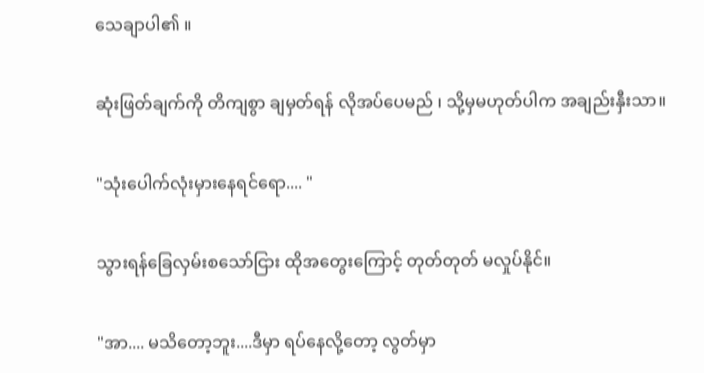သေချာပါ၏ ။

ဆုံးဖြတ်ချက်ကို တိကျစွာ ချမှတ်ရန် လိုအပ်ပေမည် ၊ သို့မှမဟုတ်ပါက အချည်းနှီးသာ။

"သုံးပေါက်လုံးမှားနေရင်ရော.... "

သွားရန်ခြေလှမ်းစသော်ငြား ထိုအတွေးကြောင့် တုတ်တုတ် မလှုပ်နိုင်။

"အာ.... မသိတော့ဘူး....ဒီမှာ ရပ်နေလို့တော့ လွတ်မှာ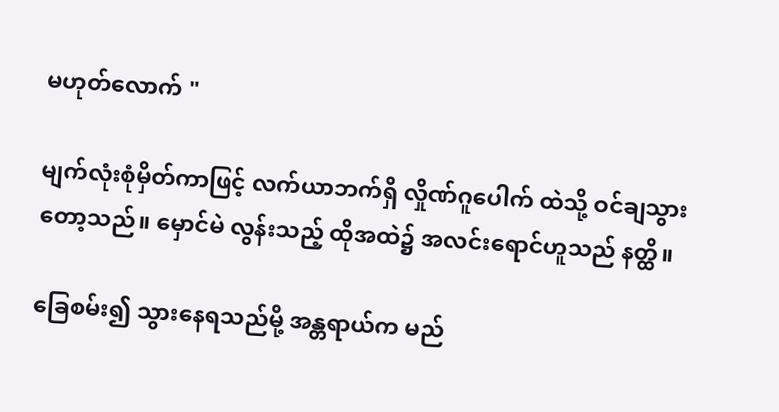မဟုတ်လောက် "

မျက်လုံးစုံမှိတ်ကာဖြင့် လက်ယာဘက်ရှိ လှိုဏ်ဂူပေါက် ထဲသို့ ဝင်ချသွားတော့သည်။ မှောင်မဲ လွန်းသည့် ထိုအထဲ၌ အလင်းရောင်ဟူသည် နတ္ထိ။

ခြေစမ်း၍ သွားနေရသည်မို့ အန္တရာယ်က မည်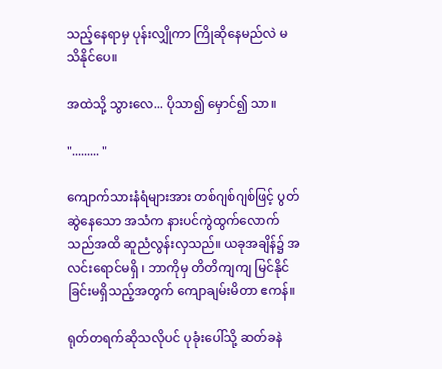သည့်နေရာမှ ပုန်းလျှိုကာ ကြိုဆိုနေမည်လဲ မသိနိုင်ပေ။

အထဲသို့ သွားလေ... ပိုသာ၍ မှောင်၍ သာ။

"......... "

ကျောက်သားနံရံများအား တစ်ဂျစ်ဂျစ်ဖြင့် ပွတ်ဆွဲနေသော အသံက နားပင်ကွဲထွက်လောက်သည်အထိ ဆူညံလွန်းလှသည်။ ယခုအချိန်၌ အလင်းရောင်မရှိ ၊ ဘာကိုမှ တိတိကျကျ မြင်နိုင်ခြင်းမရှိသည့်အတွက် ကျောချမ်းမိတာ ဧကန်။

ရုတ်တရက်ဆိုသလိုပင် ပုခုံးပေါ်သို့ ဆတ်ခနဲ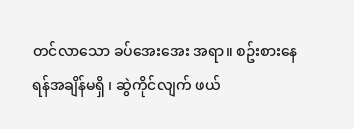တင်လာသော ခပ်အေးအေး အရာ။ စဥ်းစားနေရန်အချိန်မရှိ ၊ ဆွဲကိုင်လျက် ဖယ်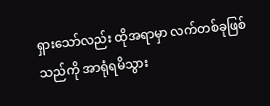ရှားသော်လည်း ထိုအရာမှာ လက်တစ်ခုဖြစ်သည်ကို အာရုံရမိသွား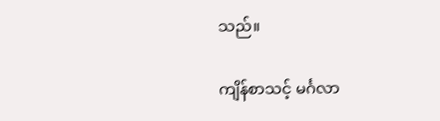သည်။

ကျိန်စာသင့် မင်္ဂလာ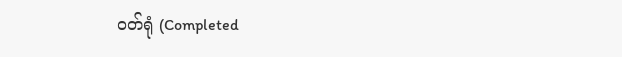ဝတ်ရုံ (Completed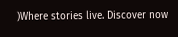)Where stories live. Discover now